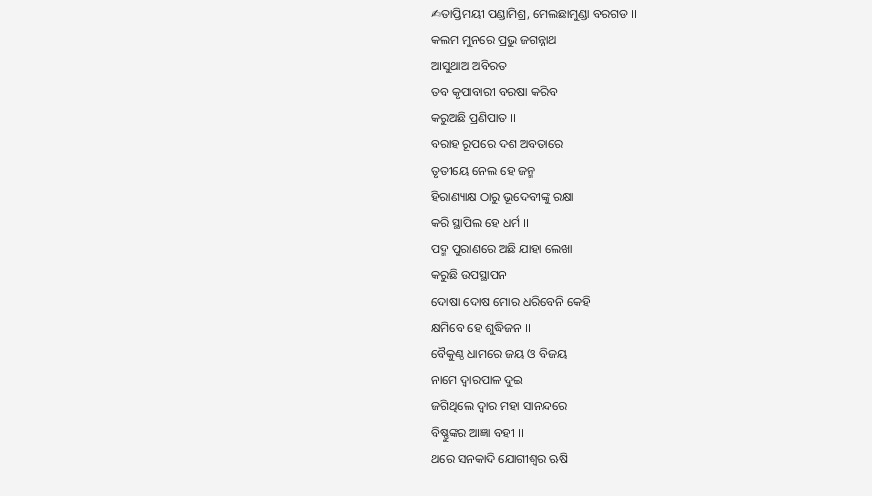✍ତାପ୍ତିମୟୀ ପଣ୍ଡାମିଶ୍ର, ମେଲଛାମୁଣ୍ଡା ବରଗଡ ।।
କଲମ ମୁନରେ ପ୍ରଭୁ ଜଗନ୍ନାଥ
ଆସୁଥାଅ ଅବିରତ
ତବ କୃପାବାରୀ ବରଷା କରିବ
କରୁଅଛି ପ୍ରଣିପାତ ।।
ବରାହ ରୂପରେ ଦଶ ଅବତାରେ
ତୃତୀୟେ ନେଲ ହେ ଜନ୍ମ
ହିରାଣ୍ୟାକ୍ଷ ଠାରୁ ଭୂଦେବୀଙ୍କୁ ରକ୍ଷା
କରି ସ୍ଥାପିଲ ହେ ଧର୍ମ ।।
ପଦ୍ମ ପୁରାଣରେ ଅଛି ଯାହା ଲେଖା
କରୁଛି ଉପସ୍ଥାପନ
ଦୋଷା ଦୋଷ ମୋର ଧରିବେନି କେହି
କ୍ଷମିବେ ହେ ଶୁଦ୍ଧିଜନ ।।
ବୈକୁଣ୍ଠ ଧାମରେ ଜୟ ଓ ବିଜୟ
ନାମେ ଦ୍ବାରପାଳ ଦୁଇ
ଜଗିଥିଲେ ଦ୍ବାର ମହା ସାନନ୍ଦରେ
ବିଷ୍ଣୁଙ୍କର ଆଜ୍ଞା ବହୀ ।।
ଥରେ ସନକାଦି ଯୋଗୀଶ୍ବର ଋଷି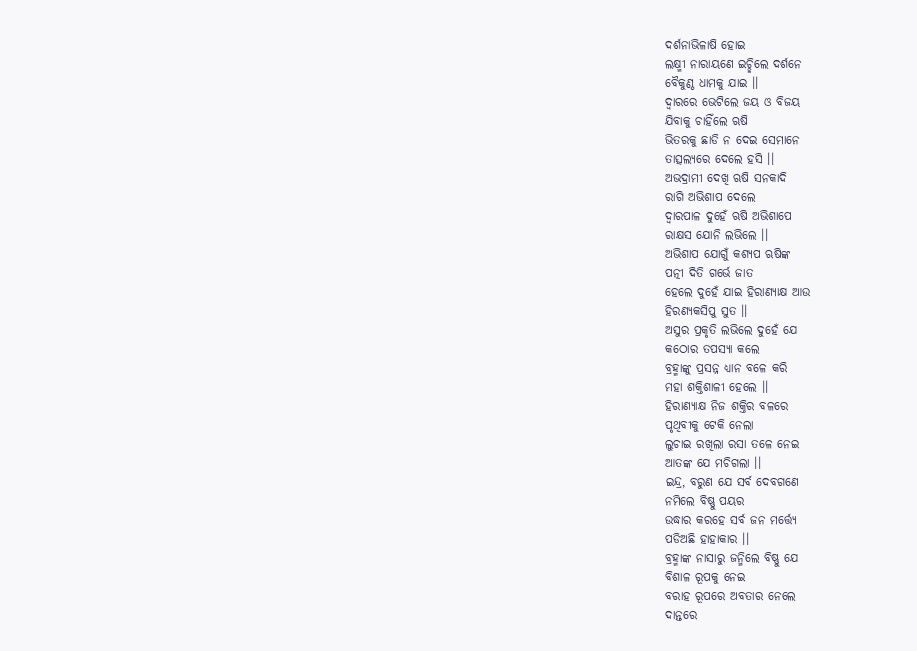ଦର୍ଶନାଭିଳାଷି ହୋଇ
ଲକ୍ଷ୍ମୀ ନାରାୟଣେ ଇଚ୍ଛିଲେ ଦର୍ଶନେ
ବୈକୁଣ୍ଠ ଧାମକୁ ଯାଇ ।।
ଦ୍ବାରରେ ଭେଟିଲେ ଜୟ ଓ ବିଜୟ
ଯିବାକୁ ଚାହିଁଲେ ଋଷି
ଭିତରକୁ ଛାଡି ନ ଦେଇ ସେମାନେ
ତାତ୍ସଲ୍ୟରେ ଦେଲେ ହସି ।।
ଅଭଦ୍ରାମୀ ଦେଖି ଋଷି ସନକାଦି
ରାଗି ଅଭିଶାପ ଦେଲେ
ଦ୍ବାରପାଳ ଦୁହେଁ ଋଷି ଅଭିଶାପେ
ରାକ୍ଷସ ଯୋନି ଲଭିଲେ ।।
ଅଭିଶାପ ଯୋଗୁଁ କଶ୍ୟପ ଋଷିଙ୍କ
ପତ୍ନୀ ଦିତି ଗର୍ଭେ ଜାତ
ହେଲେ ଦୁହେଁ ଯାଇ ହିରାଣ୍ୟାକ୍ଷ ଆଉ
ହିରଣ୍ୟକସିପୁ ସୁତ ।।
ଅସୁର ପ୍ରକୃତି ଲଭିଲେ ଦୁହେଁ ଯେ
କଠୋର ତପସ୍ୟା କଲେ
ବ୍ରହ୍ମାଙ୍କୁ ପ୍ରସନ୍ନ ଧ୍ୟାନ ବଳେ କରି
ମହା ଶକ୍ତିଶାଳୀ ହେଲେ ।।
ହିରାଣ୍ୟାକ୍ଷ ନିଜ ଶକ୍ତିର ବଳରେ
ପୃଥିବୀକୁ ଟେକି ନେଲା
ଲୁଚାଇ ରଖିଲା ରସା ତଳେ ନେଇ
ଆତଙ୍କ ଯେ ମଚିଗଲା ।।
ଇନ୍ଦ୍ର, ବରୁଣ ଯେ ସର୍ବ ଦେବଗଣେ
ନମିଲେ ବିଷ୍ଣୁ ପୟର
ଉଦ୍ଧାର କରହେ ସର୍ବ ଜନ ମର୍ତ୍ତ୍ୟେ
ପଡିଅଛି ହାହାକାର ।।
ବ୍ରହ୍ମାଙ୍କ ନାସାରୁ ଜନ୍ମିଲେ ବିଷ୍ଣୁ ଯେ
ବିଶାଳ ରୂପକୁ ନେଇ
ବରାହ ରୂପରେ ଅବତାର ନେଲେ
ଦାନ୍ତରେ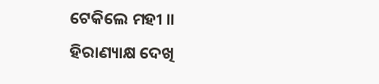ଟେକିଲେ ମହୀ ।।
ହିରାଣ୍ୟାକ୍ଷ ଦେଖି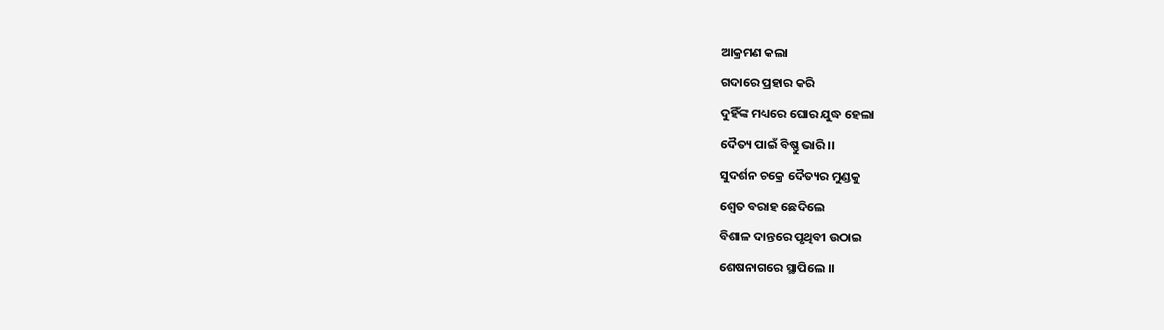ଆକ୍ରମଣ କଲା
ଗଦାରେ ପ୍ରହାର କରି
ଦୁହିଁଙ୍କ ମଧ୍ୟରେ ଘୋର ଯୁଦ୍ଧ ହେଲା
ଦୈତ୍ୟ ପାଇଁ ବିଷ୍ଣୁ ଭାରି ।।
ସୁଦର୍ଶନ ଚକ୍ରେ ଦୈତ୍ୟର ମୁଣ୍ଡକୁ
ଶ୍ବେତ ବରାହ ଛେଦିଲେ
ବିଶାଳ ଦାନ୍ତରେ ପୃଥିବୀ ଉଠାଇ
ଶେଷନାଗରେ ସ୍ଥାପିଲେ ।।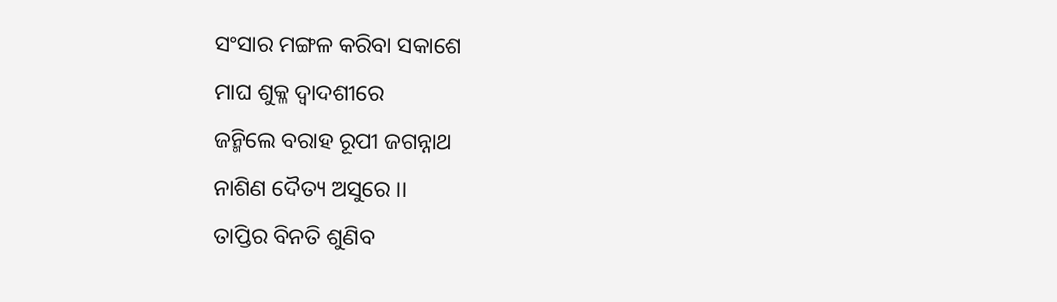ସଂସାର ମଙ୍ଗଳ କରିବା ସକାଶେ
ମାଘ ଶୁକ୍ଳ ଦ୍ବାଦଶୀରେ
ଜନ୍ମିଲେ ବରାହ ରୂପୀ ଜଗନ୍ନାଥ
ନାଶିଣ ଦୈତ୍ୟ ଅସୁରେ ।।
ତାପ୍ତିର ବିନତି ଶୁଣିବ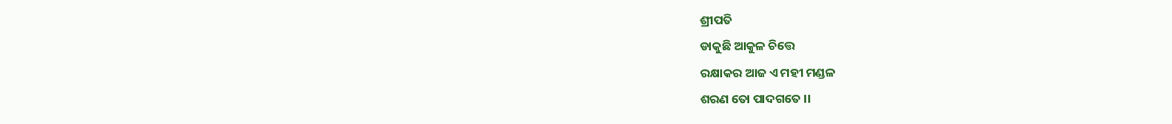ଶ୍ରୀପତି
ଡାକୁଛି ଆକୁଳ ଚିତ୍ତେ
ରକ୍ଷାକର ଆଜ ଏ ମହୀ ମଣ୍ଡଳ
ଶରଣ ତୋ ପାଦଗତେ ।।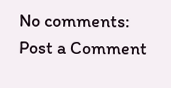No comments:
Post a Comment